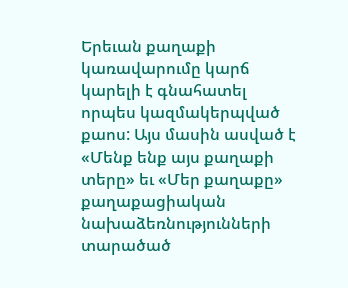Երեւան քաղաքի կառավարումը կարճ կարելի է գնահատել որպես կազմակերպված քաոս: Այս մասին ասված է «Մենք ենք այս քաղաքի տերը» եւ «Մեր քաղաքը» քաղաքացիական նախաձեռնությունների տարածած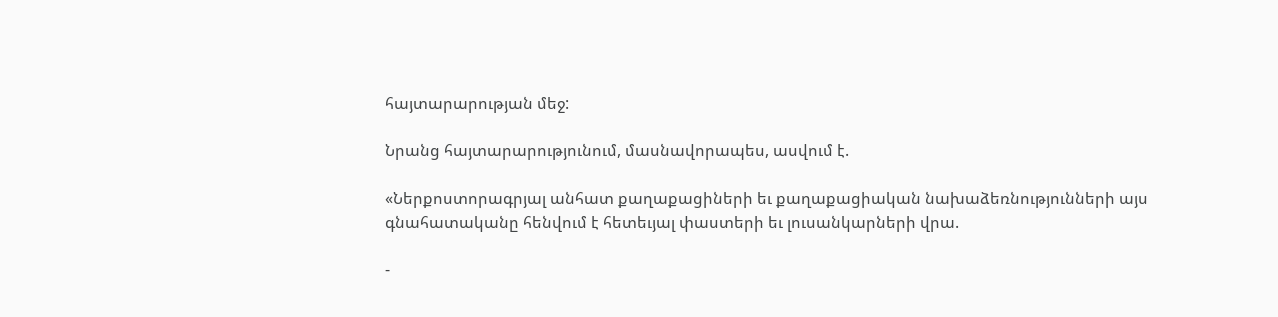հայտարարության մեջ:

Նրանց հայտարարությունում, մասնավորապես, ասվում է.

«Ներքոստորագրյալ անհատ քաղաքացիների եւ քաղաքացիական նախաձեռնությունների այս գնահատականը հենվում է հետեւյալ փաստերի եւ լուսանկարների վրա.

-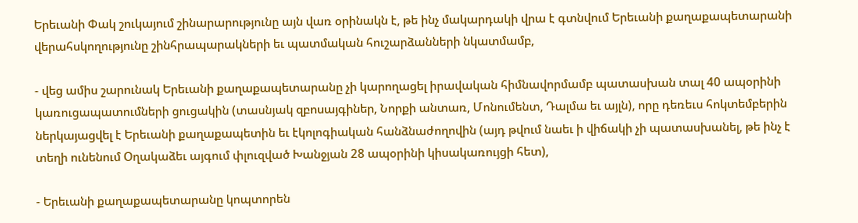Երեւանի Փակ շուկայում շինարարությունը այն վառ օրինակն է, թե ինչ մակարդակի վրա է գտնվում Երեւանի քաղաքապետարանի վերահսկողությունը շինհրապարակների եւ պատմական հուշարձանների նկատմամբ,

- վեց ամիս շարունակ Երեւանի քաղաքապետարանը չի կարողացել իրավական հիմնավորմամբ պատասխան տալ 40 ապօրինի կառուցապատումների ցուցակին (տասնյակ զբոսայգիներ, Նորքի անտառ, Մոնումենտ, Դալմա եւ այլն), որը դեռեւս հոկտեմբերին ներկայացվել է Երեւանի քաղաքապետին եւ էկոլոգիական հանձնաժողովին (այդ թվում նաեւ ի վիճակի չի պատասխանել, թե ինչ է տեղի ունենում Օղակաձեւ այգում փլուզված Խանջյան 28 ապօրինի կիսակառույցի հետ),

- Երեւանի քաղաքապետարանը կոպտորեն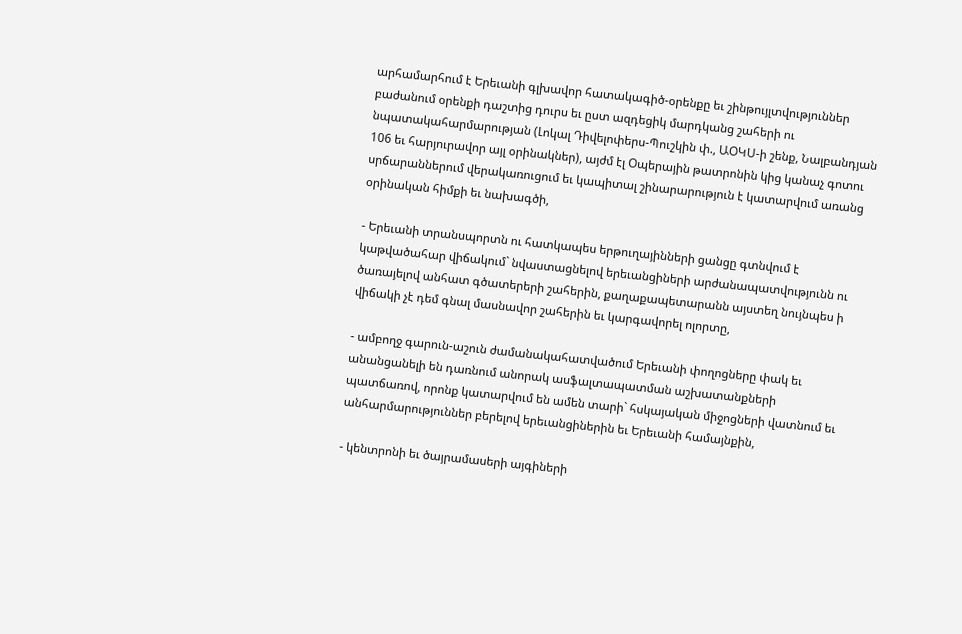արհամարհում է Երեւանի գլխավոր հատակագիծ-օրենքը եւ շինթույլտվություններ բաժանում օրենքի դաշտից դուրս եւ ըստ ազդեցիկ մարդկանց շահերի ու նպատակահարմարության (Լոկալ Դիվելոփերս-Պուշկին փ., ԱՕԿՍ-ի շենք, Նալբանդյան 106 եւ հարյուրավոր այլ օրինակներ), այժմ էլ Օպերային թատրոնին կից կանաչ գոտու սրճարաններում վերակառուցում եւ կապիտալ շինարարություն է կատարվում առանց օրինական հիմքի եւ նախագծի,

- Երեւանի տրանսպորտն ու հատկապես երթուղայինների ցանցը գտնվում է կաթվածահար վիճակում` նվաստացնելով երեւանցիների արժանապատվությունն ու ծառայելով անհատ գծատերերի շահերին, քաղաքապետարանն այստեղ նույնպես ի վիճակի չէ դեմ գնալ մասնավոր շահերին եւ կարգավորել ոլորտը,

- ամբողջ գարուն-աշուն ժամանակահատվածում Երեւանի փողոցները փակ եւ անանցանելի են դառնում անորակ ասֆալտապատման աշխատանքների պատճառով, որոնք կատարվում են ամեն տարի` հսկայական միջոցների վատնում եւ անհարմարություններ բերելով երեւանցիներին եւ Երեւանի համայնքին,

- կենտրոնի եւ ծայրամասերի այգիների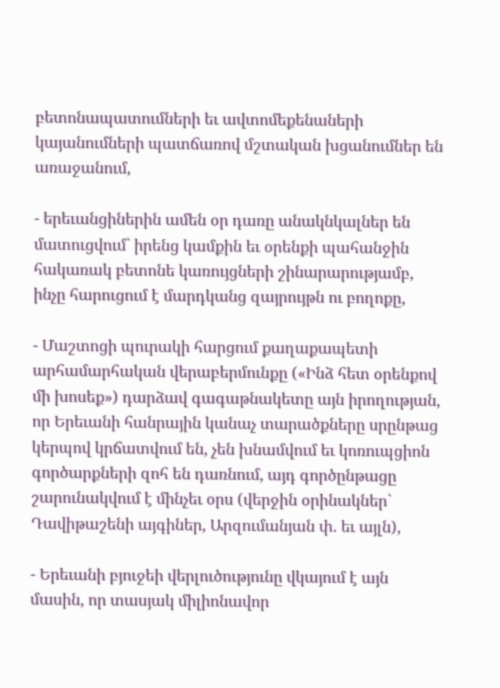բետոնապատումների եւ ավտոմեքենաների կայանումների պատճառով մշտական խցանումներ են առաջանում,

- երեւանցիներին ամեն օր դառը անակնկալներ են մատուցվում` իրենց կամքին եւ օրենքի պահանջին հակառակ բետոնե կառույցների շինարարությամբ, ինչը հարուցում է մարդկանց զայրույթն ու բողոքը,

- Մաշտոցի պուրակի հարցում քաղաքապետի արհամարհական վերաբերմունքը («Ինձ հետ օրենքով մի խոսեք») դարձավ գագաթնակետը այն իրողության, որ Երեւանի հանրային կանաչ տարածքները սրընթաց կերպով կրճատվում են, չեն խնամվում եւ կոռուպցիոն գործարքների զոհ են դառնում, այդ գործընթացը շարունակվում է մինչեւ օրս (վերջին օրինակներ` Դավիթաշենի այգիներ, Արզումանյան փ. եւ այլն),

- Երեւանի բյուջեի վերլուծությունը վկայում է այն մասին, որ տասյակ միլիոնավոր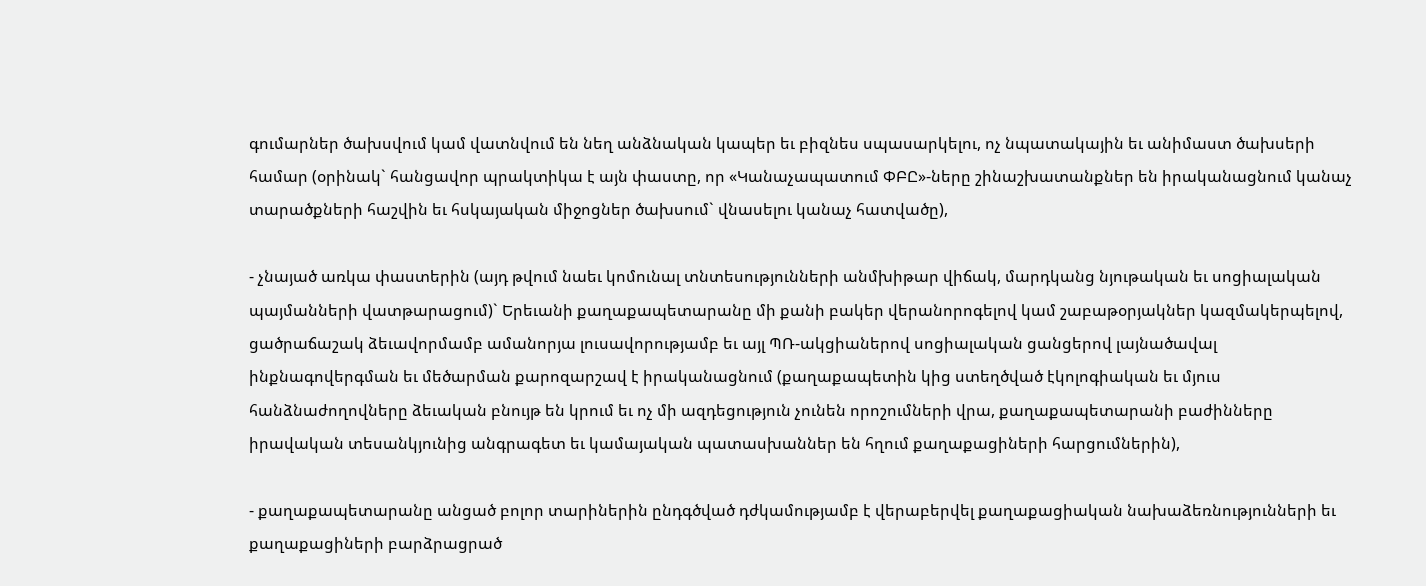գումարներ ծախսվում կամ վատնվում են նեղ անձնական կապեր եւ բիզնես սպասարկելու, ոչ նպատակային եւ անիմաստ ծախսերի համար (օրինակ` հանցավոր պրակտիկա է այն փաստը, որ «Կանաչապատում ՓԲԸ»-ները շինաշխատանքներ են իրականացնում կանաչ տարածքների հաշվին եւ հսկայական միջոցներ ծախսում` վնասելու կանաչ հատվածը),

- չնայած առկա փաստերին (այդ թվում նաեւ կոմունալ տնտեսությունների անմխիթար վիճակ, մարդկանց նյութական եւ սոցիալական պայմանների վատթարացում)` Երեւանի քաղաքապետարանը մի քանի բակեր վերանորոգելով կամ շաբաթօրյակներ կազմակերպելով, ցածրաճաշակ ձեւավորմամբ ամանորյա լուսավորությամբ եւ այլ ՊՌ-ակցիաներով սոցիալական ցանցերով լայնածավալ ինքնագովերգման եւ մեծարման քարոզարշավ է իրականացնում (քաղաքապետին կից ստեղծված էկոլոգիական եւ մյուս հանձնաժողովները ձեւական բնույթ են կրում եւ ոչ մի ազդեցություն չունեն որոշումների վրա, քաղաքապետարանի բաժինները իրավական տեսանկյունից անգրագետ եւ կամայական պատասխաններ են հղում քաղաքացիների հարցումներին),

- քաղաքապետարանը անցած բոլոր տարիներին ընդգծված դժկամությամբ է վերաբերվել քաղաքացիական նախաձեռնությունների եւ քաղաքացիների բարձրացրած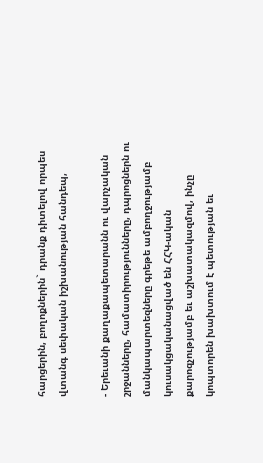հարցերին, բողոքներին` դրանք դիտելով որպես վտանգ սեփական իշխանության հանդեպ,

- Երեւանի քաղաքապետարանն ու վարչական շրջանները, համատիրությունները, դպրոցներն ու մանկապարտեզները գրեթե ամբողջությամբ կուսակցականացված են ՀՀԿ-ական քարոզչությամբ եւ աշխատակազմով, ինչը կոպտորեն խախտում է պետության եւ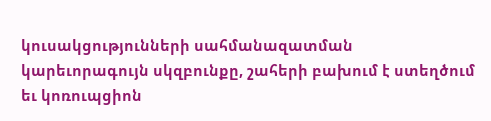կուսակցությունների սահմանազատման կարեւորագույն սկզբունքը, շահերի բախում է ստեղծում եւ կոռուպցիոն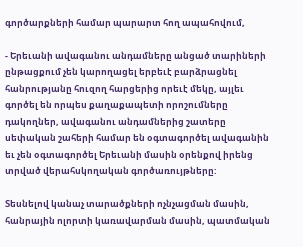գործարքների համար պարարտ հող ապահովում,

- Երեւանի ավագանու անդամները անցած տարիների ընթացքում չեն կարողացել երբեւէ բարձրացնել հանրությանը հուզող հարցերից որեւէ մեկը, այլեւ գործել են որպես քաղաքապետի որոշումները դակողներ, ավագանու անդամներից շատերը սեփական շահերի համար են օգտագործել ավագանին եւ չեն օգտագործել Երեւանի մասին օրենքով իրենց տրված վերահսկողական գործառույթները:

Տեսնելով կանաչ տարածքների ոչնչացման մասին, հանրային ոլորտի կառավարման մասին, պատմական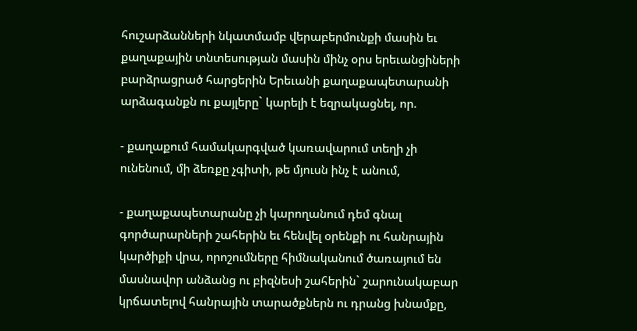հուշարձանների նկատմամբ վերաբերմունքի մասին եւ քաղաքային տնտեսության մասին մինչ օրս երեւանցիների բարձրացրած հարցերին Երեւանի քաղաքապետարանի արձագանքն ու քայլերը` կարելի է եզրակացնել, որ.

- քաղաքում համակարգված կառավարում տեղի չի ունենում, մի ձեռքը չգիտի, թե մյուսն ինչ է անում,

- քաղաքապետարանը չի կարողանում դեմ գնալ գործարարների շահերին եւ հենվել օրենքի ու հանրային կարծիքի վրա, որոշումները հիմնականում ծառայում են մասնավոր անձանց ու բիզնեսի շահերին` շարունակաբար կրճատելով հանրային տարածքներն ու դրանց խնամքը,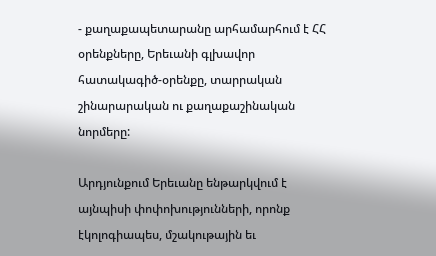- քաղաքապետարանը արհամարհում է ՀՀ օրենքները, Երեւանի գլխավոր հատակագիծ-օրենքը, տարրական շինարարական ու քաղաքաշինական նորմերը:

Արդյունքում Երեւանը ենթարկվում է այնպիսի փոփոխությունների, որոնք էկոլոգիապես, մշակութային եւ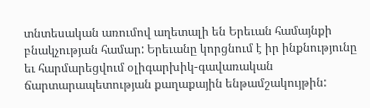տնտեսական առումով աղետալի են Երեւան համայնքի բնակչության համար: Երեւանը կորցնում է իր ինքնությունը եւ հարմարեցվում օլիգարխիկ-գավառական ճարտարապետության քաղաքային ենթամշակույթին: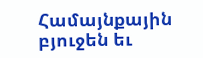Համայնքային բյուջեն եւ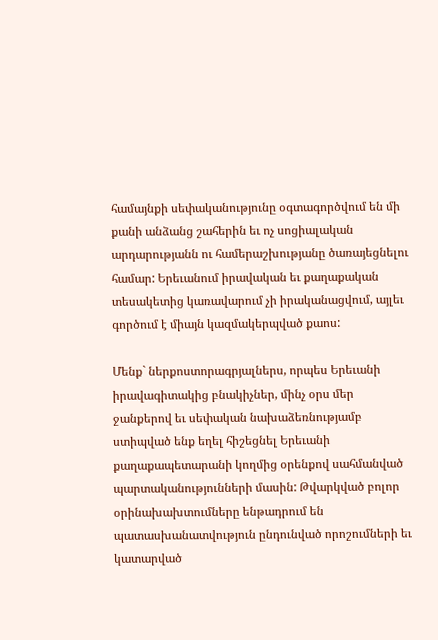համայնքի սեփականությունը օգտագործվում են մի քանի անձանց շահերին եւ ոչ սոցիալական արդարությանն ու համերաշխությանը ծառայեցնելու համար: Երեւանում իրավական եւ քաղաքական տեսակետից կառավարում չի իրականացվում, այլեւ գործում է միայն կազմակերպված քաոս:

Մենք` ներքոստորագրյալներս, որպես Երեւանի իրավագիտակից բնակիչներ, մինչ օրս մեր ջանքերով եւ սեփական նախաձեռնությամբ ստիպված ենք եղել հիշեցնել Երեւանի քաղաքապետարանի կողմից օրենքով սահմանված պարտականությունների մասին: Թվարկված բոլոր օրինախախտումները ենթադրում են պատասխանատվություն ընդունված որոշումների եւ կատարված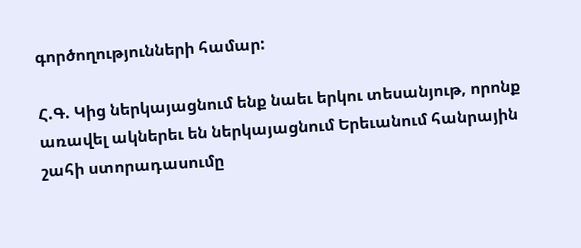գործողությունների համար:

Հ.Գ. Կից ներկայացնում ենք նաեւ երկու տեսանյութ, որոնք առավել ակներեւ են ներկայացնում Երեւանում հանրային շահի ստորադասումը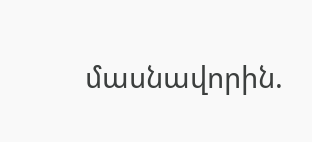մասնավորին.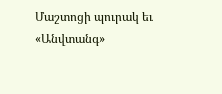Մաշտոցի պուրակ եւ «Անվտանգ»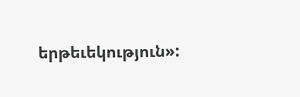երթեւեկություն»: